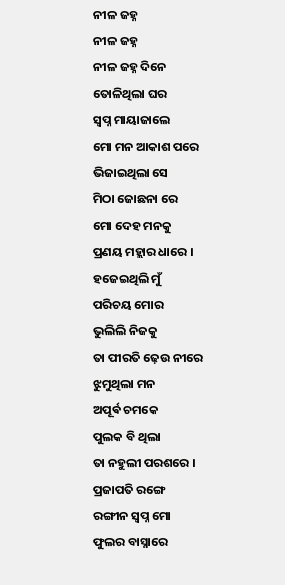ନୀଳ ଜହ୍ନ
ନୀଳ ଜହ୍ନ
ନୀଳ ଜହ୍ନ ଦିନେ
ତୋଳିଥିଲା ଘର
ସ୍ବପ୍ନ ମାୟାଜାଲେ
ମୋ ମନ ଆକାଶ ପରେ
ଭିଜାଇଥିଲା ସେ
ମିଠା ଜୋଛନା ରେ
ମୋ ଦେହ ମନକୁ
ପ୍ରଣୟ ମହ୍ଲାର ଧାରେ ।
ହଜେଇଥିଲି ମୁଁ
ପରିଚୟ ମୋର
ଭୁଲିଲି ନିଜକୁ
ତା ପୀରତି ଢ଼େଉ ନୀରେ
ଝୁମୁଥିଲା ମନ
ଅପୂର୍ଵ ଚମକେ
ପୁଲକ ବି ଥିଲା
ତା ନହୁଲୀ ପରଶରେ ।
ପ୍ରଜାପତି ରଙ୍ଗେ
ରଙ୍ଗୀନ ସ୍ବପ୍ନ ମୋ
ଫୁଲର ବାସ୍ନାରେ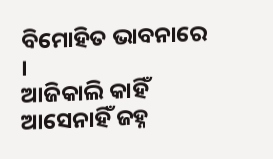ବିମୋହିତ ଭାବନାରେ ।
ଆଜିକାଲି କାହିଁ
ଆସେନାହିଁ ଜହ୍ନ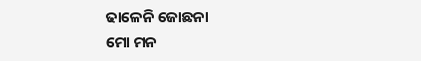ଢାଳେନି ଜୋଛନା
ମୋ ମନ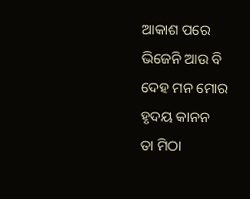ଆକାଶ ପରେ
ଭିଜେନି ଆଉ ବି
ଦେହ ମନ ମୋର
ହୃଦୟ କାନନ
ତା ମିଠା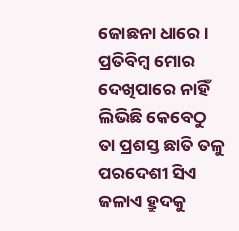ଜୋଛନା ଧାରେ ।
ପ୍ରତିବିମ୍ବ ମୋର
ଦେଖିପାରେ ନାହିଁ
ଲିଭିଛି କେବେଠୁ
ତା ପ୍ରଶସ୍ତ ଛାତି ତଳୁ
ପରଦେଶୀ ସିଏ
ଜଳାଏ ହ୍ରୁଦକୁ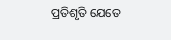ପ୍ରତିଶୃତି ଯେତେ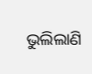ଭୁଲିଲାଣି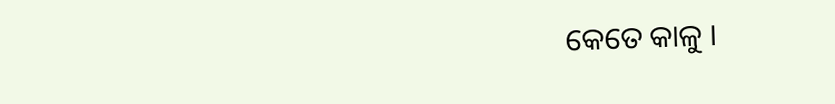କେତେ କାଳୁ ।